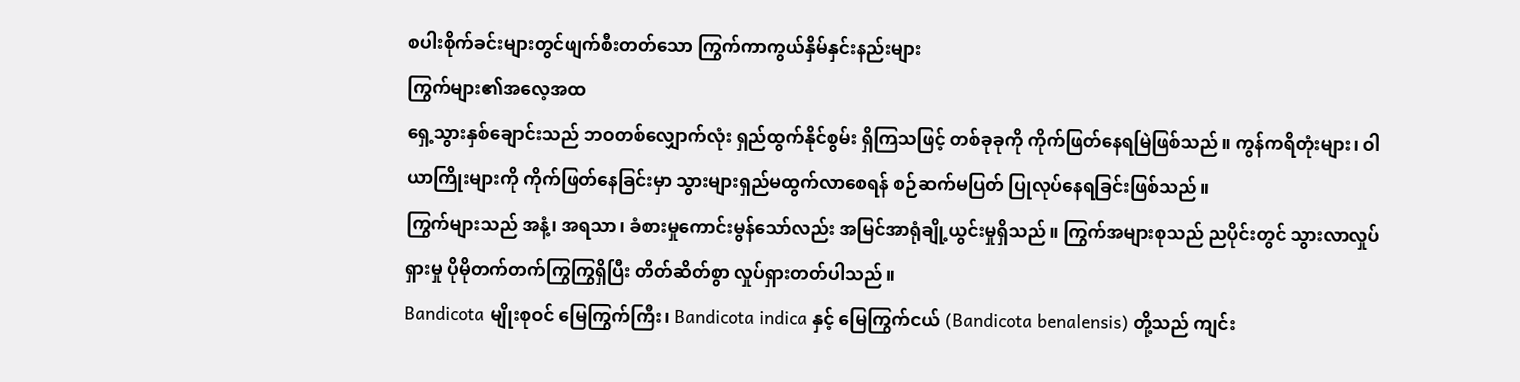စပါးစိုက်ခင်းများတွင်ဖျက်စီးတတ်သော ကြွက်ကာကွယ်နှိမ်နှင်းနည်းများ
ကြွက်များ၏အလေ့အထ
ရှေ့သွားနှစ်ချောင်းသည် ဘဝတစ်လျှောက်လုံး ရှည်ထွက်နိုင်စွမ်း ရှိကြသဖြင့် တစ်ခုခုကို ကိုက်ဖြတ်နေရမြဲဖြစ်သည်။ ကွန်ကရိတုံးများ၊ ဝါယာကြိုးများကို ကိုက်ဖြတ်နေခြင်းမှာ သွားများရှည်မထွက်လာစေရန် စဉ်ဆက်မပြတ် ပြုလုပ်နေရခြင်းဖြစ်သည်။
ကြွက်များသည် အနံ့၊ အရသာ၊ ခံစားမှုကောင်းမွန်သော်လည်း အမြင်အာရုံချို့ယွင်းမှုရှိသည်။ ကြွက်အများစုသည် ညပိုင်းတွင် သွားလာလှုပ်ရှားမှု ပိုမိုတက်တက်ကြွကြွရှိပြီး တိတ်ဆိတ်စွာ လှုပ်ရှားတတ်ပါသည်။
Bandicota မျိုးစုဝင် မြေကြွက်ကြီး၊ Bandicota indica နှင့် မြေကြွက်ငယ် (Bandicota benalensis) တို့သည် ကျင်း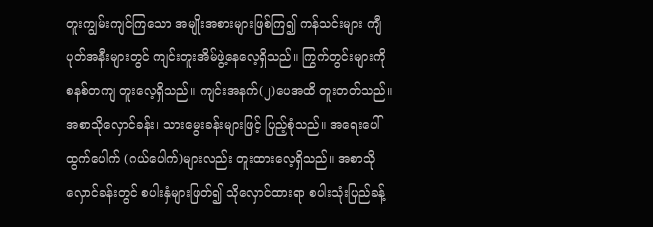တူးကျွမ်းကျင်ကြသော အမျိုးအစားများဖြစ်ကြ၍ ကန်သင်းများ ကျီပုတ်အနီးများတွင် ကျင်းတူးအိမ်ဖွဲ့နေလေ့ရှိသည်။ ကြွက်တွင်းများကို စနစ်တကျ တူးလေ့ရှိသည်။ ကျင်းအနက်(၂)ပေအထိ တူးတတ်သည်။ အစာသိုလှောင်ခန်း၊ သားမွေးခန်းများဖြင့် ပြည့်စုံသည်။ အရေးပေါ်ထွက်ပေါက် (ဂယ်ပေါက်)များလည်း တူးထားလေ့ရှိသည်။ အစာသိုလှောင်ခန်းတွင် စပါးနှံများဖြတ်၍ သိုလှောင်ထားရာ စပါးသုံးပြည်ခန့်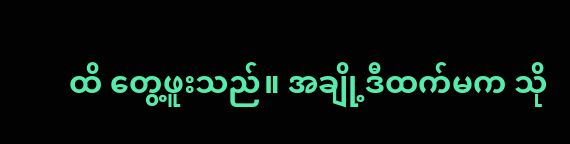ထိ တွေ့ဖူးသည်။ အချို့ဒီထက်မက သို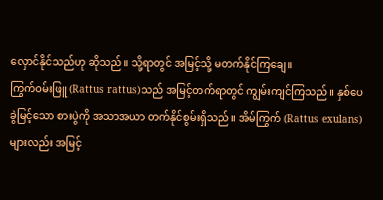လှောင်နိုင်သည်ဟု ဆိုသည်။ သို့ရာတွင် အမြင့်သို့ မတက်နိုင်ကြချေ။
ကြွက်ဝမ်းဖြူ (Rattus rattus)သည် အမြင့်တက်ရာတွင် ကျွမ်းကျင်ကြသည်။ နှစ်ပေခွဲမြင့်သော စားပွဲကို အသာအယာ တက်နိုင်စွမ်းရှိသည်။ အိမ်ကြွက် (Rattus exulans)များလည်း အမြင့်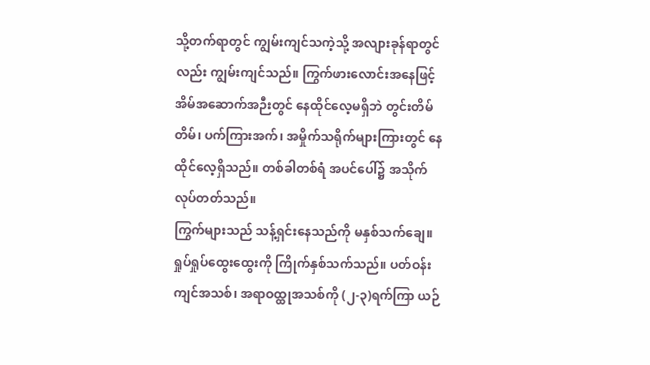သို့တက်ရာတွင် ကျွမ်းကျင်သကဲ့သို့ အလျားခုန်ရာတွင်လည်း ကျွမ်းကျင်သည်။ ကြွက်ဖားလောင်းအနေဖြင့် အိမ်အဆောက်အဉီးတွင် နေထိုင်လေ့မရှိဘဲ တွင်းတိမ်တိမ်၊ ပက်ကြားအက်၊ အမှိုက်သရိုက်များကြားတွင် နေထိုင်လေ့ရှိသည်။ တစ်ခါတစ်ရံ အပင်ပေါ်၌ အသိုက်လုပ်တတ်သည်။
ကြွက်များသည် သန့်ရှင်းနေသည်ကို မနှစ်သက်ချေ။ ရှုပ်ရှုပ်ထွေးထွေးကို ကြိုက်နှစ်သက်သည်။ ပတ်ဝန်းကျင်အသစ်၊ အရာဝထ္ထုအသစ်ကို (၂-၃)ရက်ကြာ ယဉ်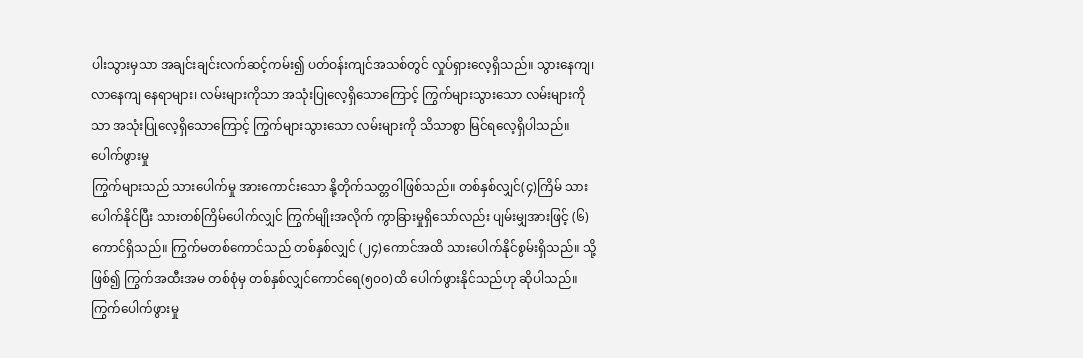ပါးသွားမှသာ အချင်းချင်းလက်ဆင့်ကမ်း၍ ပတ်ဝန်းကျင်အသစ်တွင် လှုပ်ရှားလေ့ရှိသည်။ သွားနေကျ၊ လာနေကျ နေရာများ၊ လမ်းများကိုသာ အသုံးပြုလေ့ရှိသောကြောင့် ကြွက်များသွားသော လမ်းများကိုသာ အသုံးပြုလေ့ရှိသောကြောင့် ကြွက်များသွားသော လမ်းများကို သိသာစွာ မြင်ရလေ့ရှိပါသည်။
ပေါက်ဖွားမှု
ကြွက်များသည် သားပေါက်မှု အားကောင်းသော နို့တိုက်သတ္တဝါဖြစ်သည်။ တစ်နှစ်လျှင်(၄)ကြိမ် သားပေါက်နိုင်ပြီး သားတစ်ကြိမ်ပေါက်လျှင် ကြွက်မျိုးအလိုက် ကွာခြားမှုရှိသော်လည်း ပျမ်းမျှအားဖြင့် (၆)ကောင်ရှိသည်။ ကြွက်မတစ်ကောင်သည် တစ်နှစ်လျှင် (၂၄)ကောင်အထိ သားပေါက်နိုင်စွမ်းရှိသည်။ သို့ဖြစ်၍ ကြွက်အထီးအမ တစ်စုံမှ တစ်နှစ်လျှင်ကောင်ရေ(၅၀၀)ထိ ပေါက်ဖွားနိုင်သည်ဟု ဆိုပါသည်။
ကြွက်ပေါက်ဖွားမှု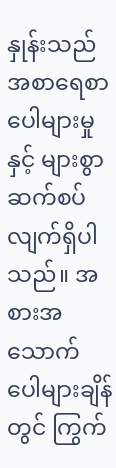နှုန်းသည် အစာရေစာ ပေါများမှုနှင့် များစွာဆက်စပ်လျက်ရှိပါသည်။ အစားအသောက် ပေါများချိန်တွင် ကြွက်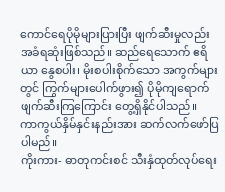ကောင်ရေပိုမိုများပြားပြီး ဖျက်ဆီးမှုလည်း အခံရဆုံးဖြစ်သည်။ ဆည်ရေသောက် ဧရိယာ နွေစပါး၊ မိုးစပါးစိုက်သော အကွက်များတွင် ကြွက်များပေါက်ဖွား၍ ပိုမိုကျရောက်ဖျက်ဆီးကြကြောင်း တွေ့ရှိနိုင်ပါသည်။
ကာကွယ်နှိမ်နှင်းနည်းအား ဆက်လက်ဖော်ပြပါမည်။
ကိုးကား- ဓာတုကင်းစင် သီးနှံထုတ်လုပ်ရေး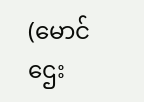(မောင်ဌေး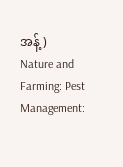အန့်)
Nature and Farming: Pest Management: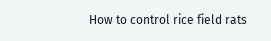How to control rice field rats